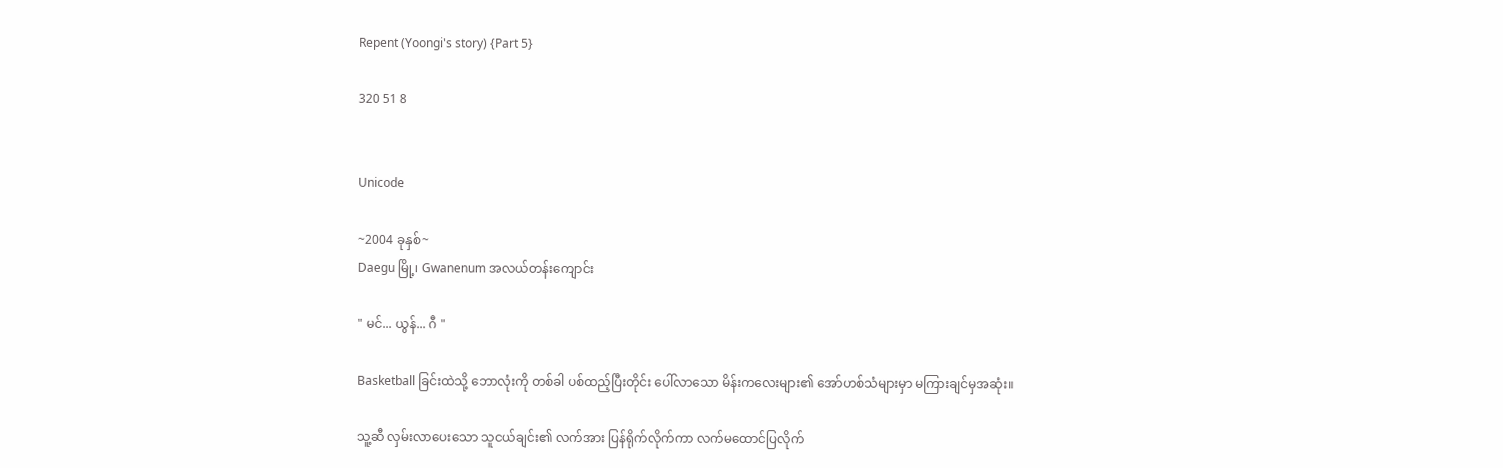Repent (Yoongi's story) {Part 5}

320 51 8


Unicode

~2004 ခုနှစ်~
Daegu မြို့၊ Gwanenum အလယ်တန်းကျောင်း

" မင်... ယွန်... ဂီ "

Basketball ခြင်းထဲသို့ ဘောလုံးကို တစ်ခါ ပစ်ထည့်ပြီးတိုင်း ပေါ်လာသော မိန်းကလေးများ၏ အော်ဟစ်သံများမှာ မကြားချင်မှအဆုံး။

သူ့ဆီ လှမ်းလာပေးသော သူငယ်ချင်း၏ လက်အား ပြန်ရိုက်လိုက်ကာ လက်မထောင်ပြလိုက်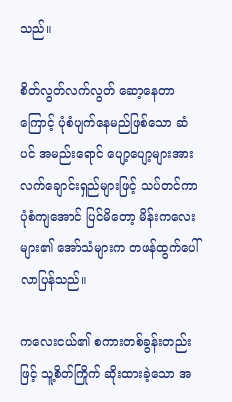သည်။

စိတ်လွတ်လက်လွတ် ဆော့နေတာကြောင့် ပုံစံပျက်နေမည်ဖြစ်သော ဆံပင် အမည်းရောင် ပျော့ပျော့များအား လက်ချောင်းရှည်များဖြင့် သပ်တင်ကာ ပုံစံကျအောင် ပြင်မိတော့ မိန်းကလေးများ၏ အော်သံများက တဖန်ထွက်ပေါ်လာပြန်သည်။

ကလေးငယ်၏ စကားတစ်ခွန်းတည်းဖြင့် သူ့စိတ်ကြိုက် ဆိုးထားခဲ့သော အ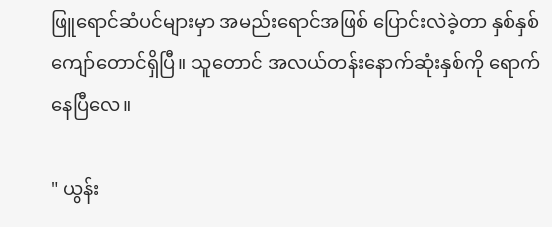ဖြူရောင်ဆံပင်များမှာ အမည်းရောင်အဖြစ် ပြောင်းလဲခဲ့တာ နှစ်နှစ်ကျော်တောင်ရှိပြီ။ သူတောင် အလယ်တန်းနောက်ဆုံးနှစ်ကို ရောက်နေပြီလေ။

" ယွန်း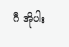ဂီ အိုပါး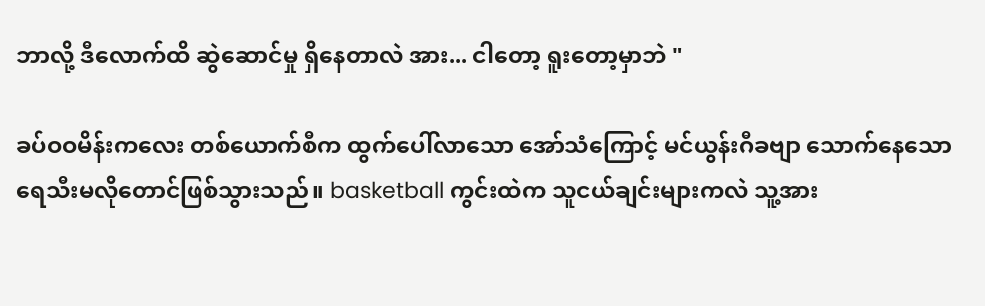ဘာလို့ ဒီလောက်ထိ ဆွဲဆောင်မှု ရှိနေတာလဲ အား... ငါတော့ ရူးတော့မှာဘဲ "

ခပ်ဝဝမိန်းကလေး တစ်ယောက်စီက ထွက်ပေါ်လာသော အော်သံကြောင့် မင်ယွန်းဂီခဗျာ သောက်နေသောရေသီးမလိုတောင်ဖြစ်သွားသည်။ basketball ကွင်းထဲက သူငယ်ချင်းများကလဲ သူ့အား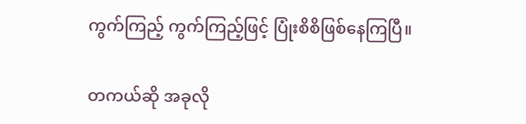ကွက်ကြည့် ကွက်ကြည့်ဖြင့် ပြုံးစိစိဖြစ်နေကြပြီ။

တကယ်ဆို အခုလို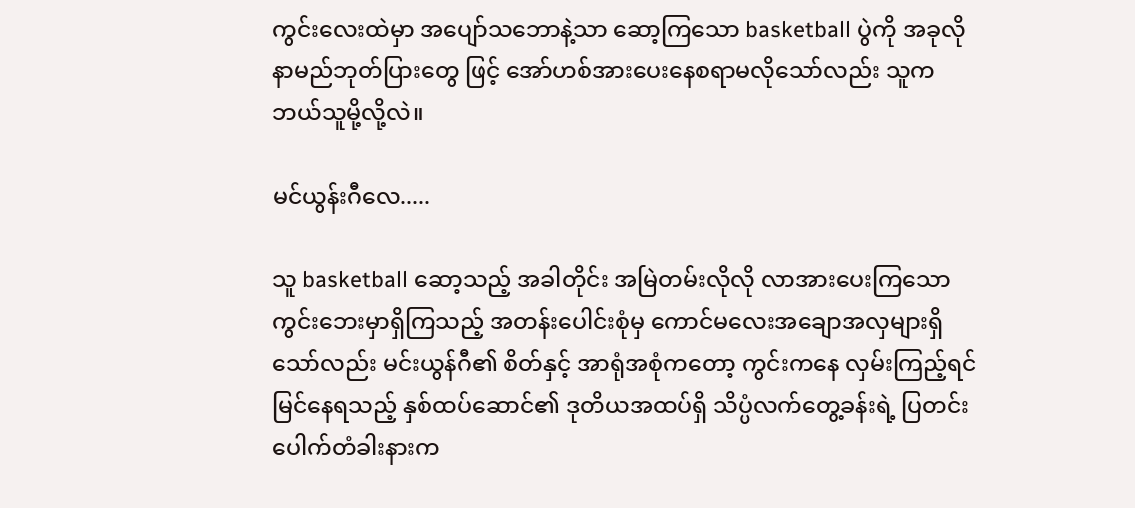ကွင်းလေးထဲမှာ အပျော်သဘောနဲ့သာ ဆော့ကြသော basketball ပွဲကို အခုလို နာမည်ဘုတ်ပြားတွေ ဖြင့် အော်ဟစ်အားပေးနေစရာမလိုသော်လည်း သူက ဘယ်သူမို့လို့လဲ။

မင်ယွန်းဂီလေ.....

သူ basketball ဆော့သည့် အခါတိုင်း အမြဲတမ်းလိုလို လာအားပေးကြသော ကွင်းဘေးမှာရှိကြသည့် အတန်းပေါင်းစုံမှ ကောင်မလေးအချောအလှများရှိသော်လည်း မင်းယွန်ဂီ၏ စိတ်နှင့် အာရုံအစုံကတော့ ကွင်းကနေ လှမ်းကြည့်ရင် မြင်နေရသည့် နှစ်ထပ်ဆောင်၏ ဒုတိယအထပ်ရှိ သိပ္ပံလက်တွေ့ခန်းရဲ့ ပြတင်းပေါက်တံခါးနားက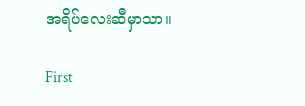အရိပ်လေးဆီမှာသာ။

First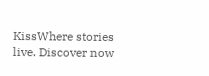KissWhere stories live. Discover now